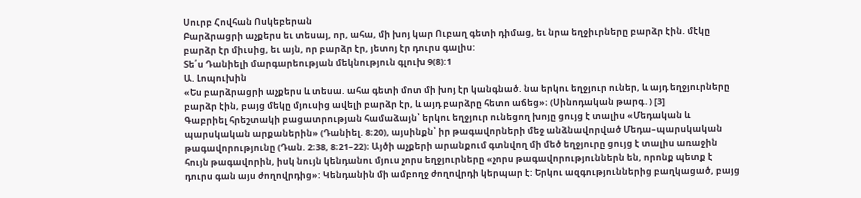Սուրբ Հովհան Ոսկեբերան
Բարձրացրի աչքերս եւ տեսայ, որ, ահա, մի խոյ կար Ուբաղ գետի դիմաց, եւ նրա եղջիւրները բարձր էին. մէկը բարձր էր միւսից, եւ այն, որ բարձր էր, յետոյ էր դուրս գալիս:
Տե՛ս Դանիելի մարգարեության մեկնություն գլուխ 9(8):1
Ա. Լոպուխին
«Ես բարձրացրի աչքերս և տեսա. ահա գետի մոտ մի խոյ էր կանգնած. նա երկու եղջյուր ուներ, և այդ եղջյուրները բարձր էին, բայց մեկը մյուսից ավելի բարձր էր, և այդ բարձրը հետո աճեց»։ (Սինոդական թարգ․) [3]
Գաբրիել հրեշտակի բացատրության համաձայն՝ երկու եղջյուր ունեցող խոյը ցույց է տալիս «Մեդական և պարսկական արքաներին» (Դանիել. 8։20), այսինքն՝ իր թագավորների մեջ անձնավորված Մեդա–պարսկական թագավորությունը (Դան. 2։38, 8։21–22)։ Այծի աչքերի արանքում գտնվող մի մեծ եղջյուրը ցույց է տալիս առաջին հույն թագավորին, իսկ նույն կենդանու մյուս չորս եղջյուրները «չորս թագավորություններն են, որոնք պետք է դուրս գան այս ժողովրդից»: Կենդանին մի ամբողջ ժողովրդի կերպար է: Երկու ազգություններից բաղկացած, բայց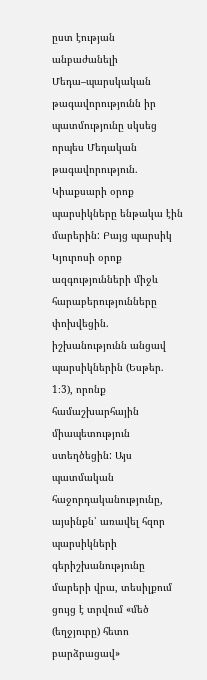ըստ էության անբաժանելի Մեդա–պարսկական թագավորությունն իր պատմությունը սկսեց որպես Մեդական թագավորություն. Կիաքսարի օրոք պարսիկները ենթակա էին մարերին: Բայց պարսիկ Կյուրոսի օրոք ազգությունների միջև հարաբերությունները փոխվեցին. իշխանությունն անցավ պարսիկներին (Եսթեր. 1։3), որոնք համաշխարհային միապետություն ստեղծեցին: Այս պատմական հաջորդականությունը, այսինքն՝ առավել հզոր պարսիկների գերիշխանությունը մարերի վրա, տեսիլքում ցույց է տրվում «մեծ (եղջյուրը) հետո բարձրացավ»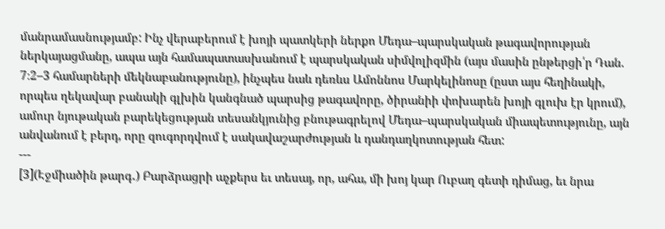մանրամասնությամբ: Ինչ վերաբերում է խոյի պատկերի ներքո Մեդա–պարսկական թագավորության ներկայացմանը, ապա այն համապատասխանում է պարսկական սիմվոլիզմին (այս մասին ընթերցի՛ր Դան. 7։2–3 համարների մեկնաբանությունը), ինչպես նաև դեռևս Ամոննոս Մարկելինոսը (ըստ այս հեղինակի, որպես ղեկավար բանակի գլխին կանգնած պարսից թագավորը, ծիրանիի փոխարեն խոյի գլուխ էր կրում), ամուր նյութական բարեկեցության տեսանկյունից բնութագրելով Մեդա–պարսկական միապետությունը, այն անվանում է բերդ, որը զուգորդվում է սակավաշարժության և դանդաղկոտության հետ:
---
[3](Էջմիածին թարգ․) Բարձրացրի աչքերս եւ տեսայ, որ, ահա, մի խոյ կար Ուբաղ գետի դիմաց, եւ նրա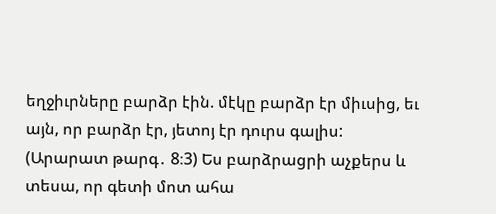եղջիւրները բարձր էին. մէկը բարձր էր միւսից, եւ այն, որ բարձր էր, յետոյ էր դուրս գալիս:
(Արարատ թարգ․ 8։3) Ես բարձրացրի աչքերս և տեսա, որ գետի մոտ ահա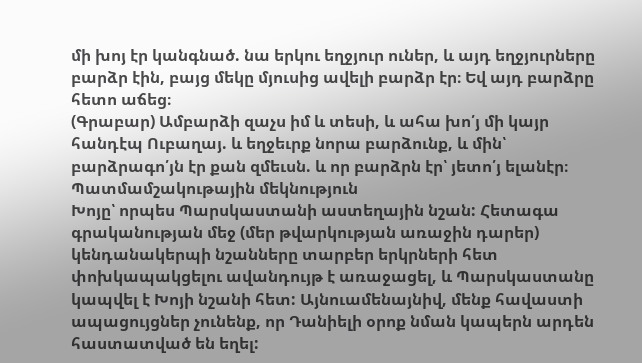մի խոյ էր կանգնած. նա երկու եղջյուր ուներ, և այդ եղջյուրները բարձր էին, բայց մեկը մյուսից ավելի բարձր էր։ Եվ այդ բարձրը հետո աճեց։
(Գրաբար) Ամբարձի զաչս իմ և տեսի, և ահա խո՛յ մի կայր հանդէպ Ուբաղայ. և եղջեւրք նորա բարձունք, և մին՝ բարձրագո՛յն էր քան զմեւսն. և որ բարձրն էր՝ յետո՛յ ելանէր։
Պատմամշակութային մեկնություն
Խոյը՝ որպես Պարսկաստանի աստեղային նշան: Հետագա գրականության մեջ (մեր թվարկության առաջին դարեր) կենդանակերպի նշանները տարբեր երկրների հետ փոխկապակցելու ավանդույթ է առաջացել, և Պարսկաստանը կապվել է Խոյի նշանի հետ: Այնուամենայնիվ, մենք հավաստի ապացույցներ չունենք, որ Դանիելի օրոք նման կապերն արդեն հաստատված են եղել: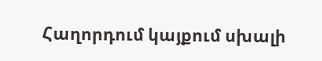Հաղորդում կայքում սխալի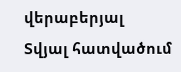վերաբերյալ
Տվյալ հատվածում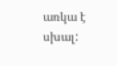առկա է սխալ: